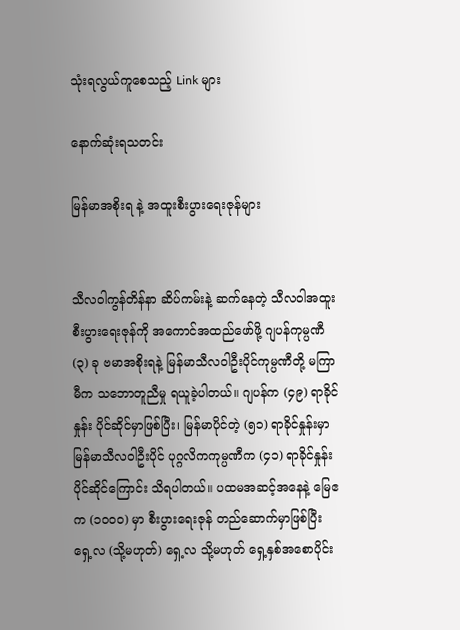သုံးရလွယ်ကူစေသည့် Link များ

နောက်ဆုံးရသတင်း

မြန်မာအစိုးရ နဲ့ အထူးစီးပွားရေးဇုန်များ


သီလဝါကွန်တိန်နာ ဆိပ်ကမ်းနဲ့ ဆက်နေတဲ့ သီလဝါအထူးစီးပွားရေးဇုန်ကို အကောင်အထည်ဖော်ဖို့ ဂျပန်ကုမ္ပဏီ (၃) ခု ဗမာအစိုးရနဲ့ မြန်မာသီလဝါဦးပိုင်ကုမ္ပဏီတို့ မကြာမီက သဘောတူညီမှု ရယူခဲ့ပါတယ်။ ဂျပန်က (၄၉) ရာခိုင်နှုန်း ပိုင်ဆိုင်မှာဖြစ်ပြီး၊ မြန်မာပိုင်တဲ့ (၅၁) ရာခိုင်နှုန်းမှာ မြန်မာသီလဝါဦးပိုင် ပုဂ္ဂလိကကုမ္ပဏီက (၄၁) ရာခိုင်နှုန်း ပိုင်ဆိုင်ကြောင်း သိရပါတယ်။ ပထမအဆင့်အနေနဲ့ မြေဧက (၁၀၀၀) မှာ စီးပွားရေးဇုန် တည်ဆောက်မှာဖြစ်ပြီး ရှေ့လ (သို့မဟုတ်) ရှေ့လ သို့မဟုတ် ရှေ့နှစ်အစောပိုင်း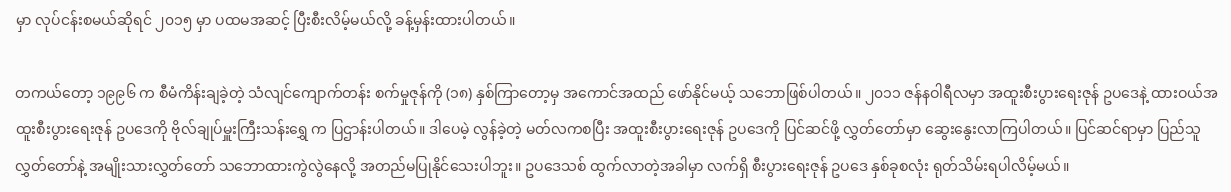မှာ လုပ်ငန်းစမယ်ဆိုရင် ၂၀၁၅ မှာ ပထမအဆင့် ပြီးစီးလိမ့်မယ်လို့ ခန့်မှန်းထားပါတယ်။

တကယ်တော့ ၁၉၉၆ က စီမံကိန်းချခဲ့တဲ့ သံလျင်ကျောက်တန်း စက်မှုဇုန်ကို (၁၈) နှစ်ကြာတော့မှ အကောင်အထည် ဖော်နိုင်မယ့် သဘောဖြစ်ပါတယ်။ ၂၀၁၁ ဇန်နဝါရီလမှာ အထူးစီးပွားရေးဇုန် ဥပဒေနဲ့ ထားဝယ်အထူးစီးပွားရေးဇုန် ဥပဒေကို ဗိုလ်ချုပ်မှူးကြီးသန်းရွှေ က ပြဌာန်းပါတယ်။ ဒါပေမဲ့ လွန်ခဲ့တဲ့ မတ်လကစပြီး အထူးစီးပွားရေးဇုန် ဥပဒေကို ပြင်ဆင်ဖို့ လွှတ်တော်မှာ ဆွေးနွေးလာကြပါတယ်။ ပြင်ဆင်ရာမှာ ပြည်သူလွှတ်တော်နဲ့ အမျိုးသားလွှတ်တော် သဘောထားကွဲလွဲနေလို့ အတည်မပြုနိုင်သေးပါဘူး။ ဥပဒေသစ် ထွက်လာတဲ့အခါမှာ လက်ရှိ စီးပွားရေးဇုန် ဥပဒေ နှစ်ခုစလုံး ရုတ်သိမ်းရပါလိမ့်မယ်။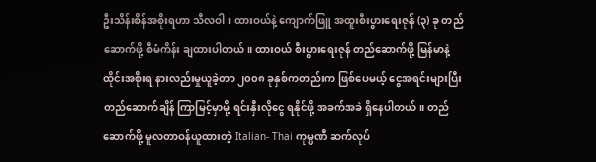ဦးသိန်းစိန်အစိုးရဟာ သီလဝါ၊ ထားဝယ်နဲ့ ကျောက်ဖြူ အထူးစီးပွားရေးဇုန် (၃) ခု တည်ဆောက်ဖို့ စီမံကိန်း ချထားပါတယ်။ ထားဝယ် စီးပွားရေးဇုန် တည်ဆောက်ဖို့ မြန်မာနဲ့ ထိုင်းအစိုးရ နားလည်းမှုယူခဲ့တာ ၂၀၀၈ ခုနှစ်ကတည်းက ဖြစ်ပေမယ့် ငွေအရင်းများပြီး တည်ဆောက်ချိန် ကြာမြင့်မှာမို့ ရင်းနှီးလိုငွေ ရနိုင်ဖို့ အခက်အခဲ ရှိနေပါတယ်။ တည်ဆောက်ဖို့ မူလတာဝန်ယူထားတဲ့ Italian- Thai ကုမ္ပဏီ ဆက်လုပ်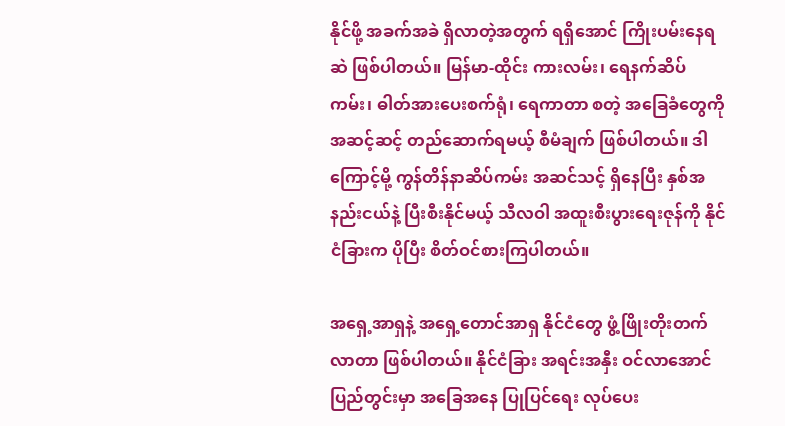နိုင်ဖို့ အခက်အခဲ ရှိလာတဲ့အတွက် ရရှိအောင် ကြိုးပမ်းနေရဆဲ ဖြစ်ပါတယ်။ မြန်မာ-ထိုင်း ကားလမ်း၊ ရေနက်ဆိပ်ကမ်း၊ ဓါတ်အားပေးစက်ရုံ၊ ရေကာတာ စတဲ့ အခြေခံတွေကို အဆင့်ဆင့် တည်ဆောက်ရမယ့် စီမံချက် ဖြစ်ပါတယ်။ ဒါကြောင့်မို့ ကွန်တိန်နာဆိပ်ကမ်း အဆင်သင့် ရှိနေပြီး နှစ်အနည်းငယ်နဲ့ ပြီးစီးနိုင်မယ့် သီလဝါ အထူးစီးပွားရေးဇုန်ကို နိုင်ငံခြားက ပိုပြီး စိတ်ဝင်စားကြပါတယ်။

အရှေ့အာရှနဲ့ အရှေ့တောင်အာရှ နိုင်ငံတွေ ဖွံ့ဖြိုးတိုးတက်လာတာ ဖြစ်ပါတယ်။ နိုင်ငံခြား အရင်းအနှီး ဝင်လာအောင် ပြည်တွင်းမှာ အခြေအနေ ပြုပြင်ရေး လုပ်ပေး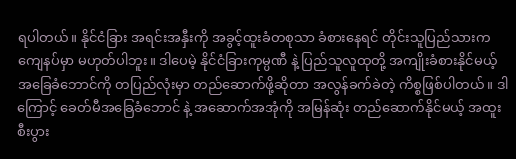ရပါတယ်။ နိုင်ငံခြား အရင်းအနှီးကို အခွင့်ထူးခံတစုသာ ခံစားနေရင် တိုင်းသူပြည်သားက ကျေနပ်မှာ မဟုတ်ပါဘူး။ ဒါပေမဲ့ နိုင်ငံခြားကုမ္ပဏီ နဲ့ ပြည်သူလူထုတို့ အကျိုးခံစားနိုင်မယ့် အခြေခံဘောင်ကို တပြည်လုံးမှာ တည်ဆောက်ဖို့ဆိုတာ အလွန်ခက်ခဲတဲ့ ကိစ္စဖြစ်ပါတယ်။ ဒါကြောင့် ခေတ်မီအခြေခံဘောင် နဲ့ အဆောက်အအုံကို အမြန်ဆုံး တည်ဆောက်နိုင်မယ့် အထူးစီးပွား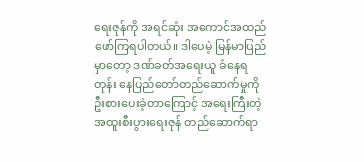ရေးဇုန်ကို အရင်ဆုံး အကောင်အထည် ဖော်ကြရပါတယ်။ ဒါပေမဲ့ မြန်မာပြည်မှာတော့ ဒဏ်ခတ်အရေးယူ ခံနေရတုန်း နေပြည်တော်တည်ဆောက်မှုကို ဦးစားပေးခဲ့တာကြောင့် အရေးကြီးတဲ့ အထူးစီးပွားရေးဇုန် တည်ဆောက်ရာ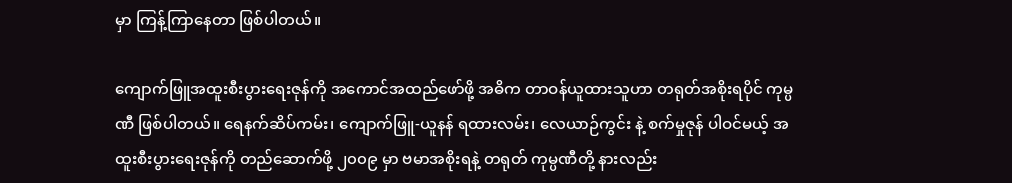မှာ ကြန့်ကြာနေတာ ဖြစ်ပါတယ်။

ကျောက်ဖြူအထူးစီးပွားရေးဇုန်ကို အကောင်အထည်ဖော်ဖို့ အဓိက တာဝန်ယူထားသူဟာ တရုတ်အစိုးရပိုင် ကုမ္ပဏီ ဖြစ်ပါတယ်။ ရေနက်ဆိပ်ကမ်း၊ ကျောက်ဖြူ-ယူနန် ရထားလမ်း၊ လေယာဉ်ကွင်း နဲ့ စက်မှုဇုန် ပါဝင်မယ့် အထူးစီးပွားရေးဇုန်ကို တည်ဆောက်ဖို့ ၂၀၀၉ မှာ ဗမာအစိုးရနဲ့ တရုတ် ကုမ္ပဏီတို့ နားလည်း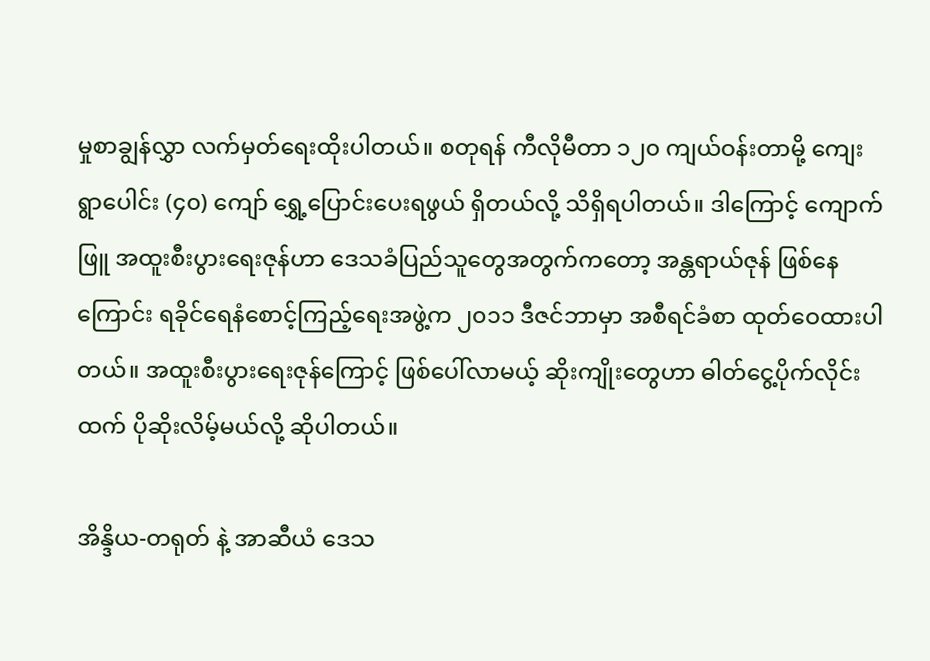မှုစာချွန်လွှာ လက်မှတ်ရေးထိုးပါတယ်။ စတုရန် ကီလိုမီတာ ၁၂၀ ကျယ်ဝန်းတာမို့ ကျေးရွာပေါင်း (၄၀) ကျော် ရွှေ့ပြောင်းပေးရဖွယ် ရှိတယ်လို့ သိရှိရပါတယ်။ ဒါကြောင့် ကျောက်ဖြူ အထူးစီးပွားရေးဇုန်ဟာ ဒေသခံပြည်သူတွေအတွက်ကတော့ အန္တရာယ်ဇုန် ဖြစ်နေကြောင်း ရခိုင်ရေနံစောင့်ကြည့်ရေးအဖွဲ့က ၂၀၁၁ ဒီဇင်ဘာမှာ အစီရင်ခံစာ ထုတ်ဝေထားပါတယ်။ အထူးစီးပွားရေးဇုန်ကြောင့် ဖြစ်ပေါ်လာမယ့် ဆိုးကျိုးတွေဟာ ဓါတ်ငွေ့ပိုက်လိုင်းထက် ပိုဆိုးလိမ့်မယ်လို့ ဆိုပါတယ်။

အိန္ဒိယ-တရုတ် နဲ့ အာဆီယံ ဒေသ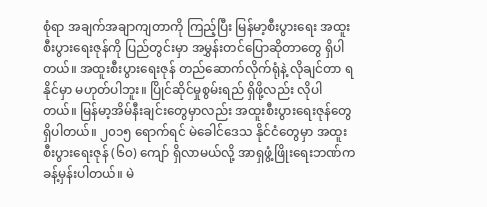စုံရာ အချက်အချာကျတာကို ကြည့်ပြီး မြန်မာ့စီးပွားရေး အထူးစီးပွားရေးဇုန်ကို ပြည်တွင်းမှာ အမွှန်းတင်ပြောဆိုတာတွေ ရှိပါတယ်။ အထူးစီးပွားရေးဇုန် တည်ဆောက်လိုက်ရုံနဲ့ လိုချင်တာ ရနိုင်မှာ မဟုတ်ပါဘူး။ ပြိုင်ဆိုင်မှုစွမ်းရည် ရှိဖို့လည်း လိုပါတယ်။ မြန်မာ့အိမ်နီးချင်းတွေမှာလည်း အထူးစီးပွားရေးဇုန်တွေ ရှိပါတယ်။ ၂၀၁၅ ရောက်ရင် မဲခေါင်ဒေသ နိုင်ငံတွေမှာ အထူးစီးပွားရေးဇုန် (၆၀) ကျော် ရှိလာမယ်လို့ အာရှဖွံ့ဖြိုးရေးဘဏ်က ခန့်မှန်းပါတယ်။ မဲ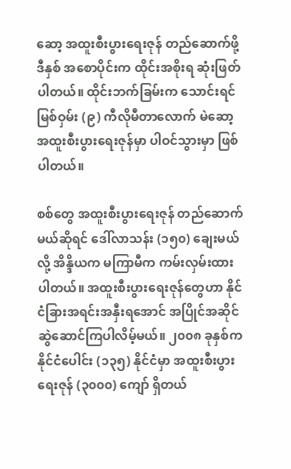ဆော့ အထူးစီးပွားရေးဇုန် တည်ဆောက်ဖို့ ဒီနှစ် အစောပိုင်းက ထိုင်းအစိုးရ ဆုံးဖြတ်ပါတယ်။ ထိုင်းဘက်ခြမ်းက သောင်းရင်မြစ်ဝှမ်း (၉) ကီလိုမီတာလောက် မဲဆော့ အထူးစီးပွားရေးဇုန်မှာ ပါဝင်သွားမှာ ဖြစ်ပါတယ်။

စစ်တွေ အထူးစီးပွားရေးဇုန် တည်ဆောက်မယ်ဆိုရင် ဒေါ်လာသန်း (၁၅၀) ချေးမယ်လို့ အိန္ဒိယက မကြာမီက ကမ်းလှမ်းထားပါတယ်။ အထူးစီးပွားရေးဇုန်တွေဟာ နိုင်ငံခြားအရင်းအနှီးရအောင် အပြိုင်အဆိုင် ဆွဲဆောင်ကြပါလိမ့်မယ်။ ၂၀၀၈ ခုနှစ်က နိုင်ငံပေါင်း (၁၃၅) နိုင်ငံမှာ အထူးစီးပွားရေးဇုန် (၃၀၀၀) ကျော် ရှိတယ်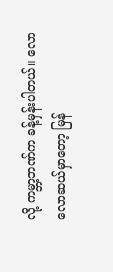လို့ ကမ္ဘာ့ဘဏ်က ခန့်မှန်းပါတယ်။ လောလောဆယ်မှာတော့ မြန်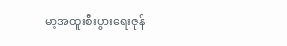မာ့အထူးစီးပွားရေးဇုန်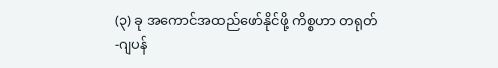(၃) ခု အကောင်အထည်ဖော်နိုင်ဖို့ ကိစ္စဟာ တရုတ်-ဂျပန်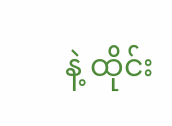နဲ့ ထိုင်း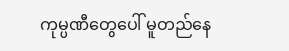ကုမ္ပဏီတွေပေါ် မူတည်နေ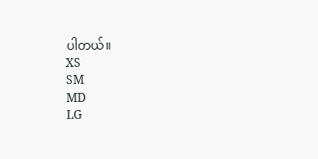ပါတယ်။
XS
SM
MD
LG